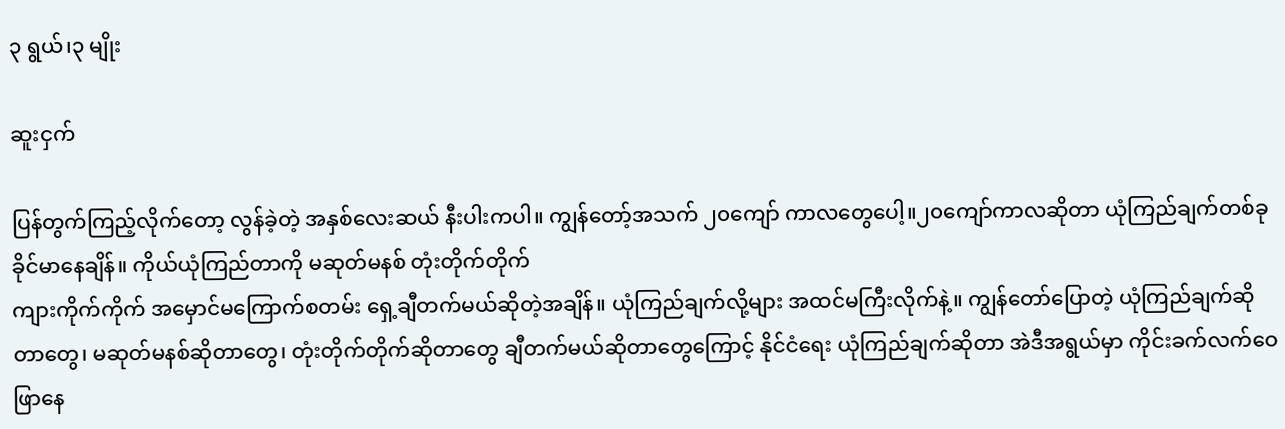၃ ရွယ်၊၃ မျိုး

ဆူးငှက်

ပြန်တွက်ကြည့်လိုက်တော့ လွန်ခဲ့တဲ့ အနှစ်လေးဆယ် နီးပါးကပါ။ ကျွန်တော့်အသက် ၂၀ကျော် ကာလတွေပေါ့။၂၀ကျော်ကာလဆိုတာ ယုံကြည်ချက်တစ်ခု ခိုင်မာနေချိန်။ ကိုယ်ယုံကြည်တာကို မဆုတ်မနစ် တုံးတိုက်တိုက်
ကျားကိုက်ကိုက် အမှောင်မကြောက်စတမ်း ရှေ့ချီတက်မယ်ဆိုတဲ့အချိန်။ ယုံကြည်ချက်လို့များ အထင်မကြီးလိုက်နဲ့။ ကျွန်တော်ပြောတဲ့ ယုံကြည်ချက်ဆိုတာတွေ၊ မဆုတ်မနစ်ဆိုတာတွေ၊ တုံးတိုက်တိုက်ဆိုတာတွေ ချီတက်မယ်ဆိုတာတွေကြောင့် နိုင်ငံရေး ယုံကြည်ချက်ဆိုတာ အဲဒီအရွယ်မှာ ကိုင်းခက်လက်ဝေဖြာနေ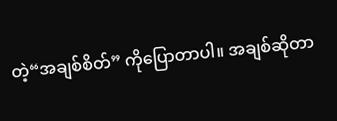တဲ့“အချစ်စိတ်” ကိုပြောတာပါ။ အချစ်ဆိုတာ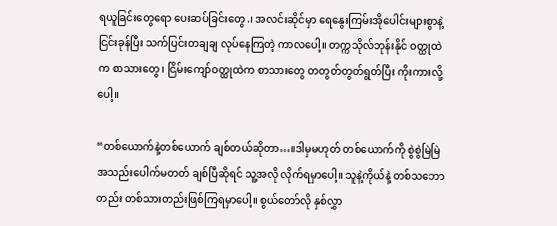ရယူခြင်းတွေရော ပေးဆပ်ခြင်းတွေ.၊ အလင်းဆိုင်မှာ ရေနွေးကြမ်းအိုပေါင်းများစွာနဲ့ငြင်းခုန်ပြီး သက်ပြင်းတချချ လုပ်နေကြတဲ့ ကာလပေါ့။ တက္ကသိုလ်ဘုန်းနိုင် ဝတ္ထုထဲက စာသားတွေ၊ ငြိမ်းကျော်ဝတ္ထုထဲက စာသားတွေ တတွတ်တွတ်ရွတ်ပြီး ကိုးကားလို့ပေါ့။

“တစ်ယောက်နဲ့တစ်ယောက် ချစ်တယ်ဆိုတာ…။ဒါမှမဟုတ် တစ်ယောက်ကို စွဲစွဲမြဲမြဲ အသည်းပေါက်မတတ် ချစ်ပြီဆိုရင် သူ့အလို လိုက်ရမှာပေါ့။ သူနဲ့ကိုယ်နဲ့ တစ်သဘောတည်း တစ်သားတည်းဖြစ်ကြရမှာပေါ့။ စွယ်တော်လို နှစ်လွှာ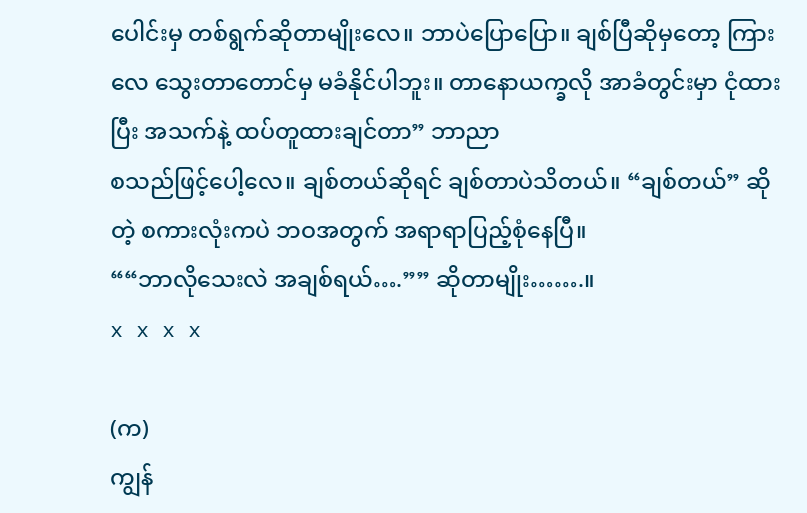ပေါင်းမှ တစ်ရွက်ဆိုတာမျိုးလေ။ ဘာပဲပြောပြော။ ချစ်ပြီဆိုမှတော့ ကြားလေ သွေးတာတောင်မှ မခံနိုင်ပါဘူး။ တာနောယက္ခလို အာခံတွင်းမှာ ငုံထားပြီး အသက်နဲ့ ထပ်တူထားချင်တာ” ဘာညာ
စသည်ဖြင့်ပေါ့လေ။ ချစ်တယ်ဆိုရင် ချစ်တာပဲသိတယ်။ “ချစ်တယ်” ဆိုတဲ့ စကားလုံးကပဲ ဘဝအတွက် အရာရာပြည့်စုံနေပြီ။
““ဘာလိုသေးလဲ အချစ်ရယ်….”” ဆိုတာမျိုး…….။
x x x x

(က)
ကျွန်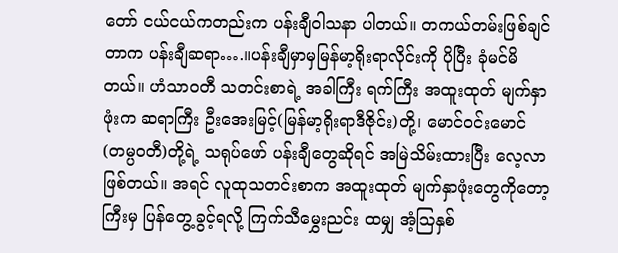တော် ငယ်ငယ်ကတည်းက ပန်းချီဝါသနာ ပါတယ်။ တကယ်တမ်းဖြစ်ချင်တာက ပန်းချီဆရာ….။ပန်းချီမှာမှမြန်မာ့ရိုးရာလိုင်းကို ပိုပြီး ခုံမင်မိတယ်။ ဟံသာဝတီ သတင်းစာရဲ့ အခါကြီး ရက်ကြီး အထူးထုတ် မျက်နှာဖုံးက ဆရာကြီး ဦးအေးမြင့်(မြန်မာ့ရိုးရာဒီဇိုင်း)တို့၊ မောင်ဝင်းမောင်(တမ္ပဝတီ)တို့ရဲ့ သရုပ်ဖော် ပန်းချီတွေဆိုရင် အမြဲသိမ်းထားပြီး လေ့လာဖြစ်တယ်။ အရင် လူထုသတင်းစာက အထူးထုတ် မျက်နှာဖုံးတွေကိုတော့ ကြီးမှ ပြန်တွေ့ခွင့်ရလို့ ကြက်သီမွှေးညင်း ထမျှ အံ့ဩနှစ်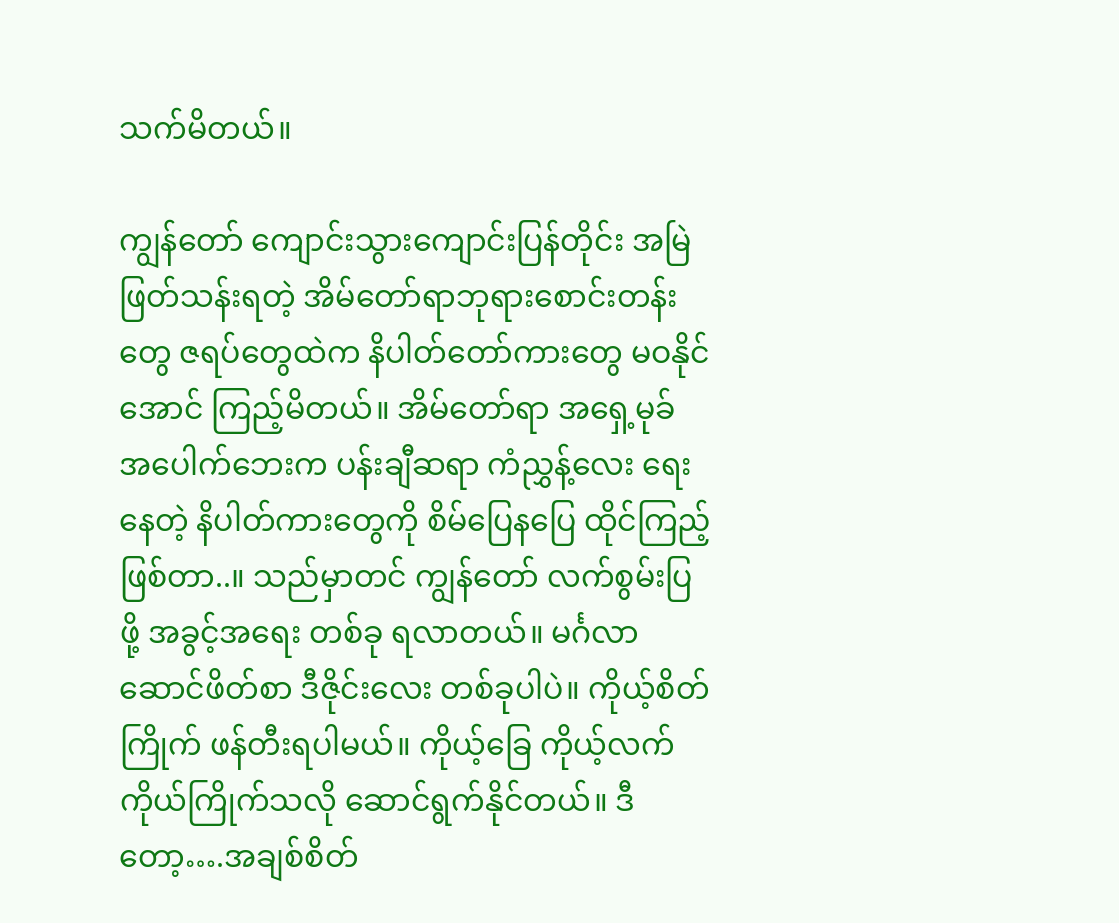သက်မိတယ်။

ကျွန်တော် ကျောင်းသွားကျောင်းပြန်တိုင်း အမြဲဖြတ်သန်းရတဲ့ အိမ်တော်ရာဘုရားစောင်းတန်းတွေ ဇရပ်တွေထဲက နိပါတ်တော်ကားတွေ မဝနိုင်အောင် ကြည့်မိတယ်။ အိမ်တော်ရာ အရှေ့မုခ် အပေါက်ဘေးက ပန်းချီဆရာ ကံညွှန့်လေး ရေးနေတဲ့ နိပါတ်ကားတွေကို စိမ်ပြေနပြေ ထိုင်ကြည့်ဖြစ်တာ..။ သည်မှာတင် ကျွန်တော် လက်စွမ်းပြဖို့ အခွင့်အရေး တစ်ခု ရလာတယ်။ မင်္ဂလာဆောင်ဖိတ်စာ ဒီဇိုင်းလေး တစ်ခုပါပဲ။ ကိုယ့်စိတ်ကြိုက် ဖန်တီးရပါမယ်။ ကိုယ့်ခြေ ကိုယ့်လက် ကိုယ်ကြိုက်သလို ဆောင်ရွက်နိုင်တယ်။ ဒီတော့….အချစ်စိတ်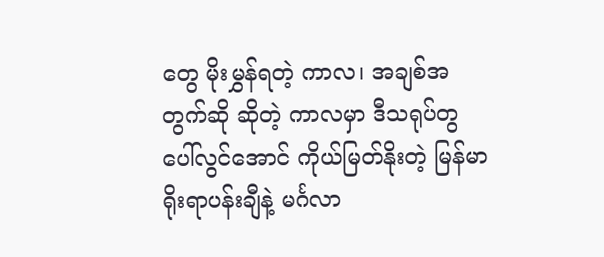တွေ မိုးမွှန်ရတဲ့ ကာလ၊ အချစ်အတွက်ဆို ဆိုတဲ့ ကာလမှာ ဒီသရုပ်တွပေါ်လွင်အောင် ကိုယ်မြတ်နိုးတဲ့ မြန်မာရိုးရာပန်းချီနဲ့ မင်္ဂလာ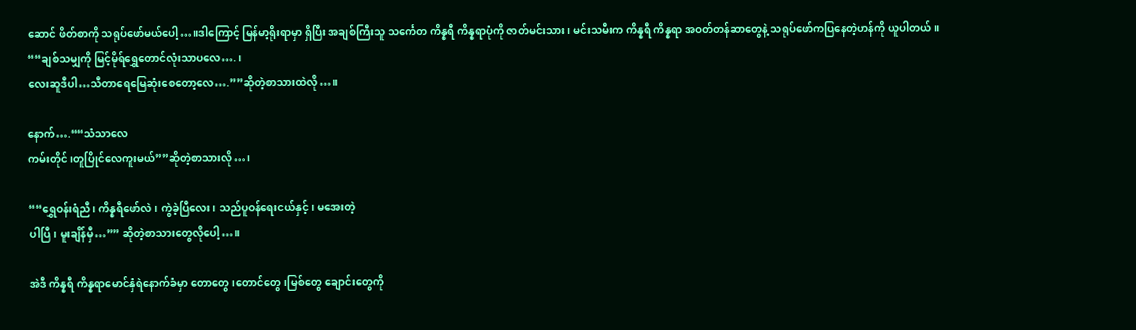ဆောင် ဖိတ်စာကို သရုပ်ဖော်မယ်ပေါ့…။ဒါကြောင့် မြန်မာ့ရိုးရာမှာ ရှိပြီး အချစ်ကြီးသူ သင်္ကေတ ကိန္နရီ ကိန္နရာပုံကို ဇာတ်မင်းသား၊ မင်းသမီးက ကိန္နရီ ကိန္နရာ အဝတ်တန်ဆာတွေနဲ့ သရုပ်ဖော်ကပြနေတဲ့ဟန်ကို ယူပါတယ်။
““ချစ်သမျှကို မြင့်မိုရ်ရွှေတောင်လုံးသာပလေ….၊
လေးဆူဒီပါ…သီတာရေမြေဆုံးစေတော့လေ….””ဆိုတဲ့စာသားထဲလို…။

နောက်….““သံသာလေ
ကမ်းတိုင်၊တူပြိုင်လေကူးမယ်””ဆိုတဲ့စာသားလို…၊

““ရွှေဝန်းရံညီ၊ ကိန္နရီဖော်လဲ၊ ကွဲခဲ့ပြီလေး၊ သည်ပူဝန်ရေးငယ်နှင့်၊ မအေးတဲ့
ပါပြီ၊ မူးချိန်မှီ…”” ဆိုတဲ့စာသားတွေလိုပေါ့…။

အဲဒီ ကိန္နရီ ကိန္နရာမောင်နှံရဲနောက်ခံမှာ တောတွေ၊တောင်တွေ၊မြစ်တွေ ချောင်းတွေကို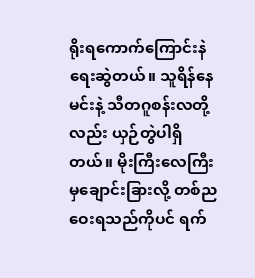ရိုးရကောက်ကြောင်းနဲရေးဆွဲတယ်။ သူရိန်နေမင်းနဲ့ သီတဂူစန်းလတို့လည်း ယှဉ်တွဲပါရှိတယ်။ မိုးကြီးလေကြီးမှချောင်းခြားလို့ တစ်ညဝေးရသည်ကိုပင် ရက်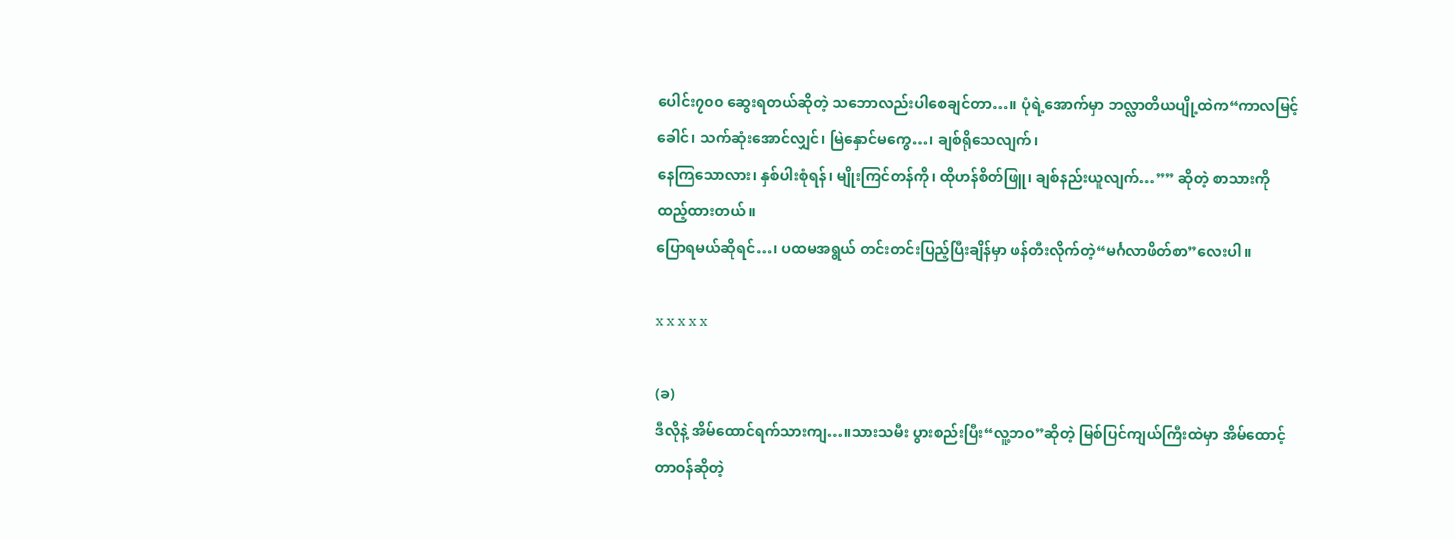ပေါင်း၇၀၀ ဆွေးရတယ်ဆိုတဲ့ သဘောလည်းပါစေချင်တာ…။ ပုံရဲ့အောက်မှာ ဘလ္လာတိယပျို့ထဲက“ကာလမြင့်ခေါင်၊ သက်ဆုံးအောင်လျှင်၊ မြဲနှောင်မကွေ…၊ ချစ်ရိုသေလျက်၊
နေကြသောလား၊ နှစ်ပါးစုံရန်၊ မျိုးကြင်တန်ကို၊ ထိုဟန်စိတ်ဖြူ၊ ချစ်နည်းယူလျက်…”” ဆိုတဲ့ စာသားကို
ထည့်ထားတယ်။
ပြောရမယ်ဆိုရင်…၊ ပထမအရွယ် တင်းတင်းပြည့်ပြီးချိန်မှာ ဖန်တီးလိုက်တဲ့“မင်္ဂလာဖိတ်စာ”လေးပါ။

x x x x x

(ခ)
ဒီလိုနဲ့ အိမ်ထောင်ရက်သားကျ…။သားသမီး ပွားစည်းပြီး“လူ့ဘဝ”ဆိုတဲ့ မြစ်ပြင်ကျယ်ကြီးထဲမှာ အိမ်ထောင့်တာဝန်ဆိုတဲ့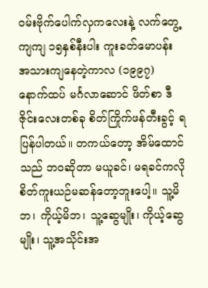ဝမ်းဗိုက်ပေါက်လှကလေးနဲ့ လက်တွေ့ကျကျ ၁၅နှစ်နီးပါး ကူးခတ်မောပန်း အသားကျနေတဲ့ကာလ (၁၉၉၇) နောက်ထပ် မင်္ဂလာဆောင် ဖိတ်စာ ဒီဇိုင်းလေးတစ်ခု စိတ်ကြိုက်ဖန်တီးခွင့် ရပြန်ပါတယ်။ တကယ်တော့ အိမ်ထောင်သည် ဘဝဆိုတာ မယူခင်၊ မရခင်ကလို စိတ်ကူးယဉ်မဆန်တော့ဘူးပေါ့။ သူ့မိဘ၊ ကိုယ့်မိဘ၊ သူ့ဆွေမျိုး၊ ကိုယ့်ဆွေမျိုး၊ သူ့အသိုင်းအ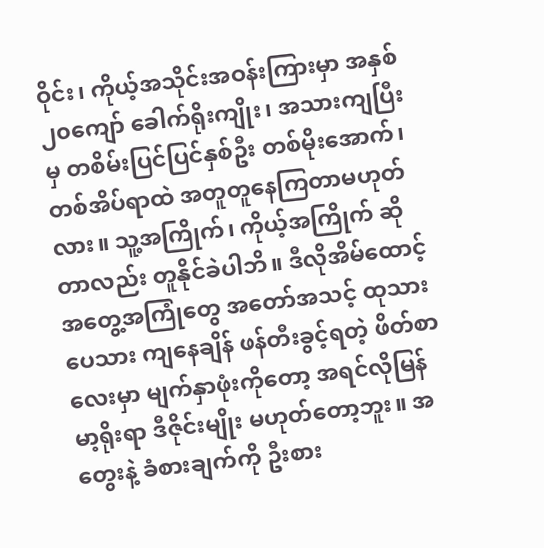ဝိုင်း၊ ကိုယ့်အသိုင်းအဝန်းကြားမှာ အနှစ်၂၀ကျော် ခေါက်ရိုးကျိုး၊ အသားကျပြီးမှ တစိမ်းပြင်ပြင်နှစ်ဦး တစ်မိုးအောက်၊ တစ်အိပ်ရာထဲ အတူတူနေကြတာမဟုတ်လား။ သူ့အကြိုက်၊ ကိုယ့်အကြိုက် ဆိုတာလည်း တူနိုင်ခဲပါဘိ။ ဒီလိုအိမ်ထောင့် အတွေ့အကြုံတွေ အတော်အသင့် ထုသားပေသား ကျနေချိန် ဖန်တီးခွင့်ရတဲ့ ဖိတ်စာလေးမှာ မျက်နှာဖုံးကိုတော့ အရင်လိုမြန်မာ့ရိုးရာ ဒီဇိုင်းမျိုး မဟုတ်တော့ဘူး။ အတွေးနဲ့ ခံစားချက်ကို ဦးစား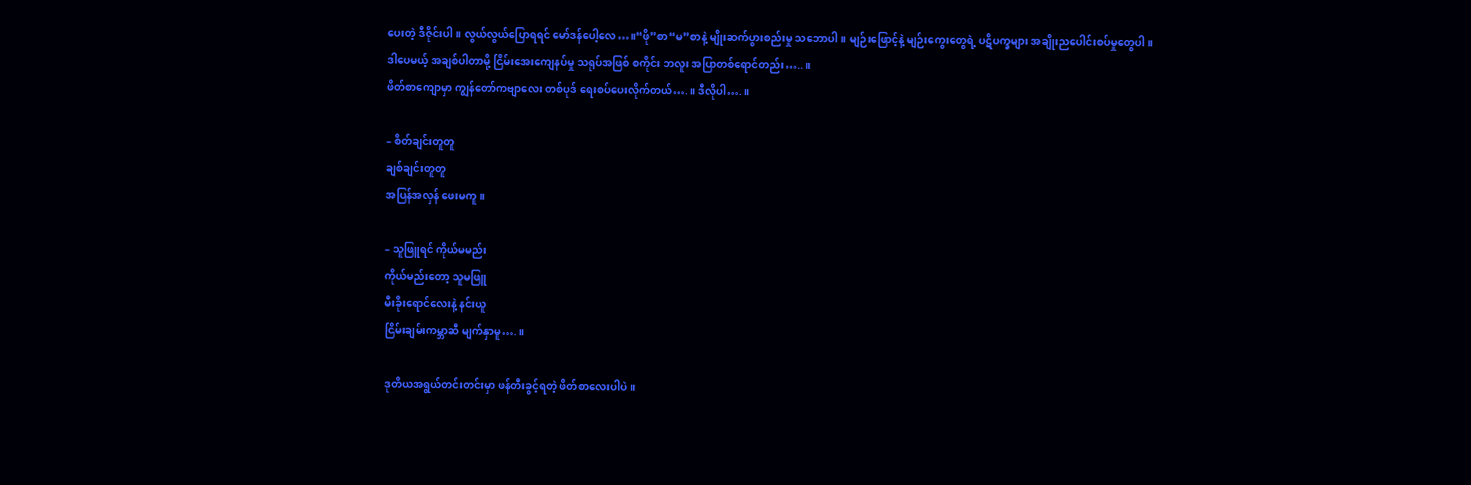ပေးတဲ့ ဒီဇိုင်းပါ။ လွယ်လွယ်ပြောရရင် မော်ဒန်ပေါ့လေ…။“ဖို”စာ“မ”စာနဲ့ မျိုးဆက်ပွားစည်းမှု သဘောပါ။ မျဉ်းဖြောင့်နဲ့ မျဉ်းကွေးတွေရဲ့ ပဋိပက္ခများ အချိုးညပေါင်းစပ်မှုတွေပါ။
ဒါပေမယ့် အချစ်ပါတာမို့ ငြိမ်းအေးကျေနပ်မှု သရုပ်အဖြစ် စကိုင်း ဘလူး အပြာတစ်ရောင်တည်း…..။
ဖိတ်စာကျောမှာ ကျွန်တော်ကဗျာလေး တစ်ပုဒ် ရေးစပ်ပေးလိုက်တယ်….။ ဒီလိုပါ….။

– စိတ်ချင်းတူတူ
ချစ်ချင်းတူတူ
အပြန်အလှန် ဖေးမကူ။

– သူဖြူရင် ကိုယ်မမည်း
ကိုယ်မည်းတော့ သူမဖြူ
မီးခိုးရောင်လေးနဲ့ နင်းယူ
ငြိမ်းချမ်းကမ္ဘာဆီ မျက်နှာမူ….။

ဒုတိယအရွယ်တင်းတင်းမှာ ဖန်တီးခွင့်ရတဲ့ ဖိတ်စာလေးပါပဲ။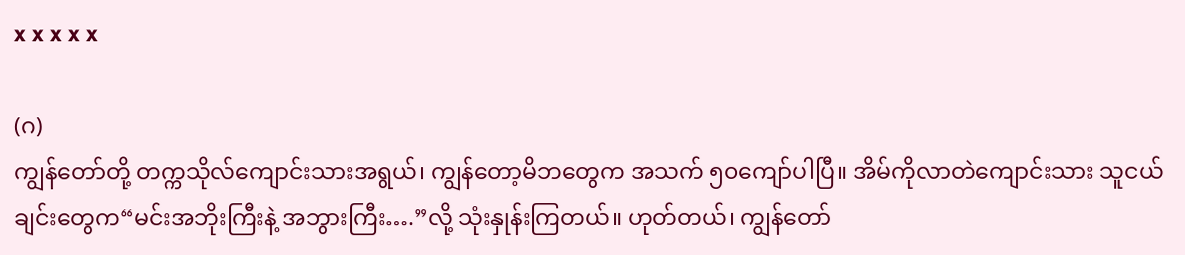x x x x x

(ဂ)
ကျွန်တော်တို့ တက္ကသိုလ်ကျောင်းသားအရွယ်၊ ကျွန်တော့မိဘတွေက အသက် ၅၀ကျော်ပါပြီ။ အိမ်ကိုလာတဲကျောင်းသား သူငယ်ချင်းတွေက“မင်းအဘိုးကြီးနဲ့ အဘွားကြီး….”လို့ သုံးနှုန်းကြတယ်။ ဟုတ်တယ်၊ ကျွန်တော်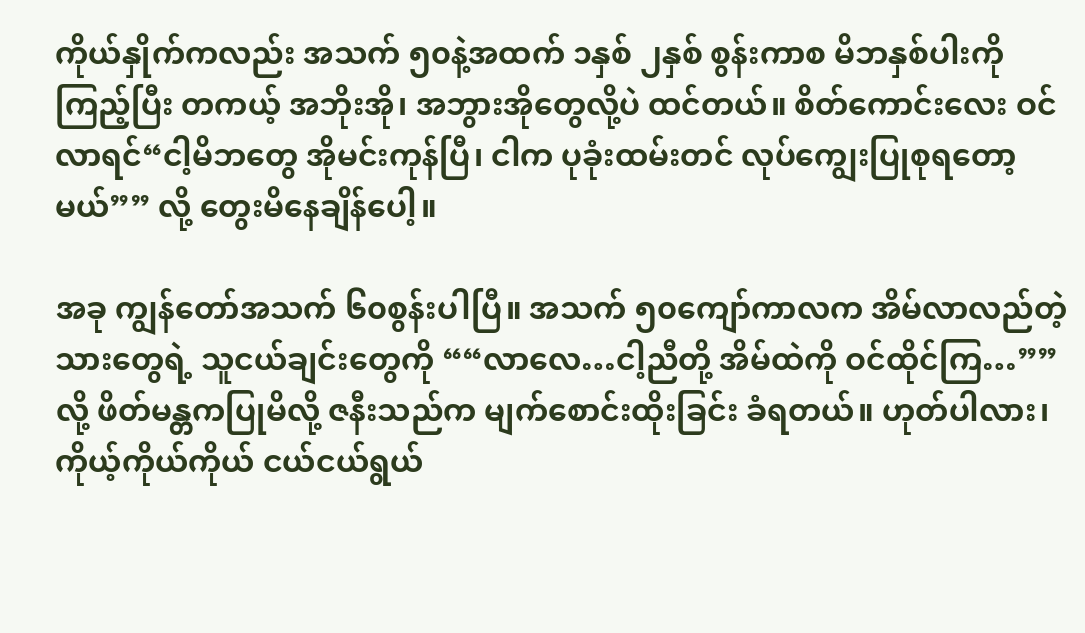ကိုယ်နှိုက်ကလည်း အသက် ၅၀နဲ့အထက် ၁နှစ် ၂နှစ် စွန်းကာစ မိဘနှစ်ပါးကို ကြည့်ပြီး တကယ့် အဘိုးအို၊ အဘွားအိုတွေလို့ပဲ ထင်တယ်။ စိတ်ကောင်းလေး ဝင်လာရင်“ငါ့မိဘတွေ အိုမင်းကုန်ပြီ၊ ငါက ပုခုံးထမ်းတင် လုပ်ကျွေးပြုစုရတော့မယ်”” လို့ တွေးမိနေချိန်ပေါ့။

အခု ကျွန်တော်အသက် ၆၀စွန်းပါပြီ။ အသက် ၅၀ကျော်ကာလက အိမ်လာလည်တဲ့ သားတွေရဲ့ သူငယ်ချင်းတွေကို ““လာလေ…ငါ့ညီတို့ အိမ်ထဲကို ဝင်ထိုင်ကြ…””လို့ ဖိတ်မန္တကပြုမိလို့ ဇနီးသည်က မျက်စောင်းထိုးခြင်း ခံရတယ်။ ဟုတ်ပါလား၊ ကိုယ့်ကိုယ်ကိုယ် ငယ်ငယ်ရွယ်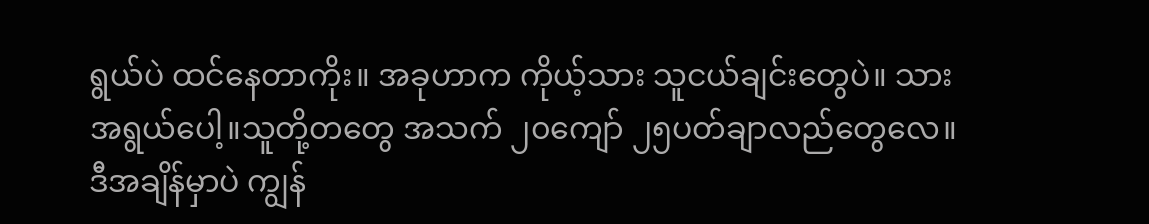ရွယ်ပဲ ထင်နေတာကိုး။ အခုဟာက ကိုယ့်သား သူငယ်ချင်းတွေပဲ။ သားအရွယ်ပေါ့။သူတို့တတွေ အသက် ၂၀ကျော် ၂၅ပတ်ချာလည်တွေလေ။ ဒီအချိန်မှာပဲ ကျွန်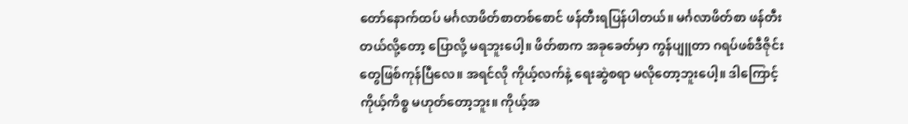တော်နောက်ထပ် မင်္ဂလာဖိတ်စာတစ်စောင် ဖန်တီးရပြန်ပါတယ်။ မင်္ဂလာဖိတ်စာ ဖန်တီးတယ်လို့တော့ ပြောလို့ မရဘူးပေါ့။ ဖိတ်စာက အခုခေတ်မှာ ကွန်ပျူတာ ဂရပ်ဖစ်ဒီဇိုင်းတွေဖြစ်ကုန်ပြီလေ။ အရင်လို ကိုယ့်လက်နဲ့ ရေးဆွဲစရာ မလိုတော့ဘူးပေါ့။ ဒါကြောင့် ကိုယ့်ကိစ္စ မဟုတ်တော့ဘူး။ ကိုယ့်အ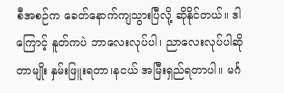စီအစဉ်က ခေတ်နောက်ကျသွားပြီလို့ ဆိုနိုင်တယ်။ ဒါကြောင့် နူတ်ကပဲ ဘာလေးလုပ်ပါ၊ ညာလေးလုပ်ပါဆိုတာမျိုး နှမ်းဖြူးရတာ၊နငယ် အမြီးရှည်ရတာပါ။ မင်္ဂ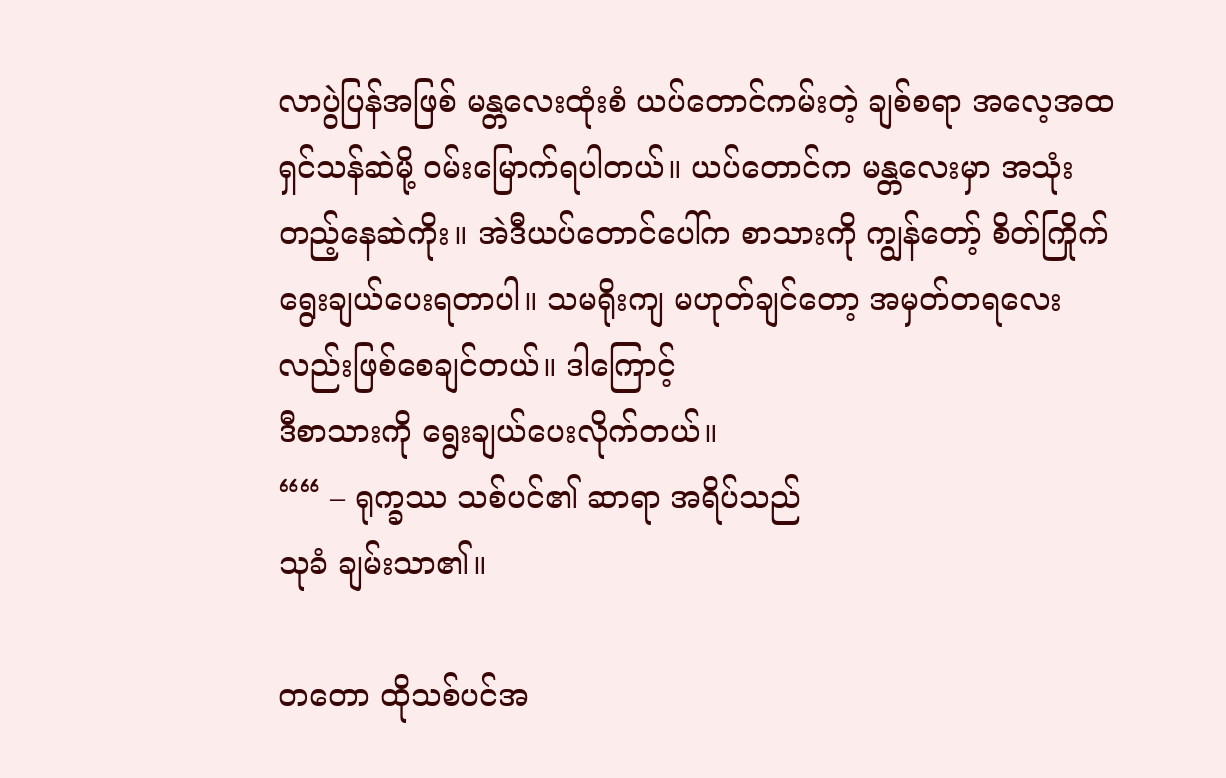လာပွဲပြန်အဖြစ် မန္တလေးထုံးစံ ယပ်တောင်ကမ်းတဲ့ ချစ်စရာ အလေ့အထ ရှင်သန်ဆဲမို့ ဝမ်းမြောက်ရပါတယ်။ ယပ်တောင်က မန္တလေးမှာ အသုံးတည့်နေဆဲကိုး။ အဲဒီယပ်တောင်ပေါ်က စာသားကို ကျွန်တော့် စိတ်ကြိုက်
ရွေးချယ်ပေးရတာပါ။ သမရိုးကျ မဟုတ်ချင်တော့ အမှတ်တရလေးလည်းဖြစ်စေချင်တယ်။ ဒါကြောင့်
ဒီစာသားကို ရွေးချယ်ပေးလိုက်တယ်။
““ – ရုက္ခဿ သစ်ပင်၏ ဆာရာ အရိပ်သည်
သုခံ ချမ်းသာ၏။

တတော ထိုသစ်ပင်အ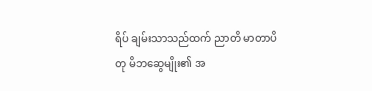ရိပ် ချမ်းသာသည်ထက် ညာတိ မာတာပိတု မိဘဆွေမျိုး၏ အ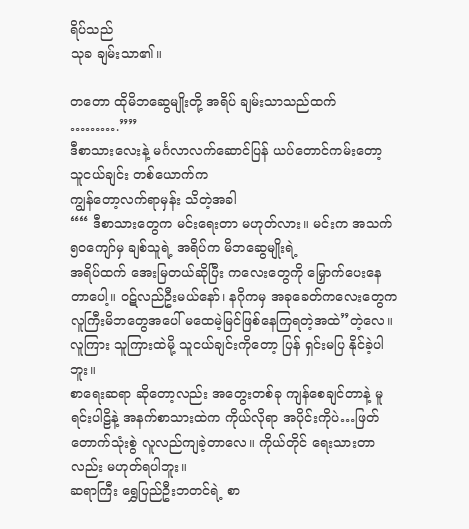ရိပ်သည်
သုခ ချမ်းသာ၏။

တတော ထိုမိဘဆွေမျိုးတို့ အရိပ် ချမ်းသာသည်ထက်
……….””
ဒီစာသားလေးနဲ့ မင်္ဂလာလက်ဆောင်ပြန် ယပ်တောင်ကမ်းတော့ သူငယ်ချင်း တစ်ယောက်က
ကျွန်တော့လက်ရာမှန်း သိတဲ့အခါ
““ ဒီစာသားတွေက မင်းရေးတာ မဟုတ်လား။ မင်းက အသက် ၅၀ကျော်မှ ချစ်သူရဲ့ အရိပ်က မိဘဆွေမျိုးရဲ့
အရိပ်ထက် အေးမြတယ်ဆိုပြီး ကလေးတွေကို မြှောက်ပေးနေတာပေါ့။ ဝဋ်လည်ဦးမယ်နော်၊ နဂိုကမှ အခုခေတ်ကလေးတွေက လူကြီးမိဘတွေအပေါ် မထေမဲ့မြင်ဖြစ်နေကြရတဲ့အထဲ”တဲ့လေ။ လူကြား သူကြားထဲမို့ သူငယ်ချင်းကိုတော့ ပြန် ရှင်းမပြ နိုင်ခဲ့ပါဘူး။
စာရေးဆရာ ဆိုတော့လည်း အတွေးတစ်ခု ကျန်စေချင်တာနဲ့ မူရင်းပါဠိနဲ့ အနက်စာသားထဲက ကိုယ်လိုရာ အပိုင်းကိုပဲ…ဖြတ်တောက်သုံးစွဲ လူလည်ကျခဲ့တာလေ။ ကိုယ်တိုင် ရေးသားတာလည်း မဟုတ်ရပါဘူး။
ဆရာကြီး ရွှေပြည်ဦးဘတင်ရဲ့ စာ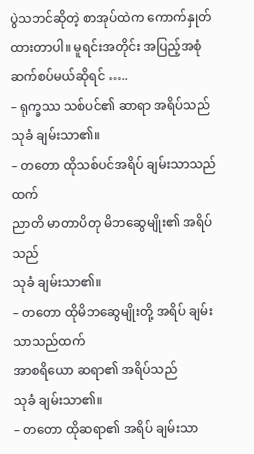ပွဲသဘင်ဆိုတဲ့ စာအုပ်ထဲက ကောက်နှုတ်ထားတာပါ။ မူရင်းအတိုင်း အပြည့်အစုံ ဆက်စပ်မယ်ဆိုရင် …..
– ရုက္ခဿ သစ်ပင်၏ ဆာရာ အရိပ်သည်
သုခံ ချမ်းသာ၏။
– တတော ထိုသစ်ပင်အရိပ် ချမ်းသာသည်ထက်
ညာတိ မာတာပိတု မိဘဆွေမျိုး၏ အရိပ်သည်
သုခံ ချမ်းသာ၏။
– တတော ထိုမိဘဆွေမျိုးတို့ အရိပ် ချမ်းသာသည်ထက်
အာစရိယော ဆရာ၏ အရိပ်သည်
သုခံ ချမ်းသာ၏။
– တတော ထိုဆရာ၏ အရိပ် ချမ်းသာ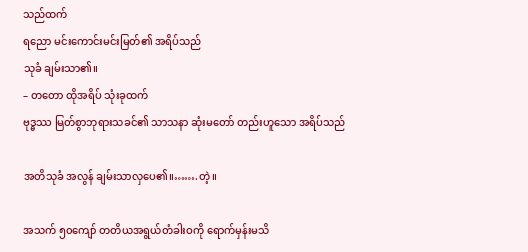သည်ထက်
ရညော မင်းကောင်းမင်းမြတ်၏ အရိပ်သည်
သုခံ ချမ်းသာ၏။
– တတော ထိုအရိပ် သုံးခုထက်
ဗုဒ္ဓဿ မြတ်စွာဘုရားသခင်၏ သာသနာ ဆုံးမတော် တည်းဟူသော အရိပ်သည်

အတိသုခံ အလွန် ချမ်းသာလှပေ၏။…….တဲ့။

အသက် ၅၀ကျော် တတိယအရွယ်တံခါးဝကို ရောက်မှန်းမသိ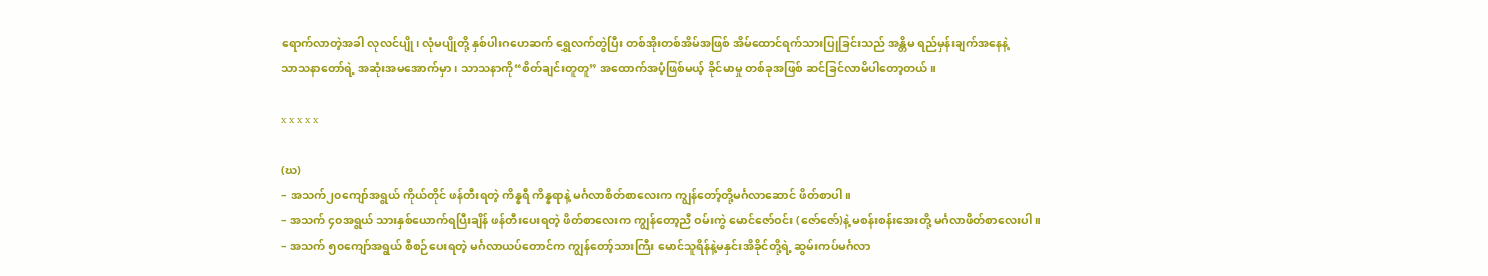ရောက်လာတဲ့အခါ လုလင်ပျို၊ လုံမပျိုတို့ နှစ်ပါးဂဟေဆက် ရွှေလက်တွဲပြီး တစ်အိုးတစ်အိမ်အဖြစ် အိမ်ထောင်ရက်သားပြုခြင်းသည် အန္တိမ ရည်မှန်းချက်အနေနဲ့
သာသနာတော်ရဲ့ အဆုံးအမအောက်မှာ၊ သာသနာကို“စိတ်ချင်းတူတူ” အထောက်အပံ့ဖြစ်မယ့် ခိုင်မာမှု တစ်ခုအဖြစ် ဆင်ခြင်လာမိပါတော့တယ်။

x x x x x

(ဃ)
– အသက်၂၀ကျော်အရွယ် ကိုယ်တိုင် ဖန်တီးရတဲ့ ကိန္နရီ ကိန္နရာနဲ့ မင်္ဂလာစိတ်စာလေးက ကျွန်တော့်တို့မင်္ဂလာဆောင် ဖိတ်စာပါ။
– အသက် ၄၀အရွယ် သားနှစ်ယောက်ရပြီးချိန် ဖန်တီးပေးရတဲ့ ဖိတ်စာလေးက ကျွန်တော့ညီ ဝမ်းကွဲ မောင်ဇော်ဝင်း (ဇော်ဇော်)နဲ့ မစန်းစန်းအေးတို့ မင်္ဂလာဖိတ်စာလေးပါ။
– အသက် ၅၀ကျော်အရွယ် စီစဉ်ပေးရတဲ့ မင်္ဂလာယပ်တောင်က ကျွန်တော့်သားကြီး မောင်သူရိန်နဲ့မနှင်းအိခိုင်တို့ရဲ့ ဆွမ်းကပ်မင်္ဂလာ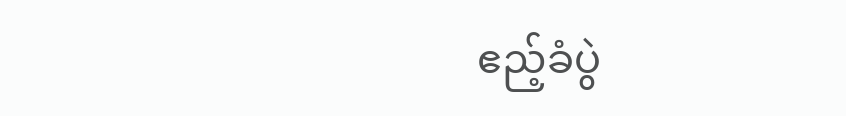ဧည့်ခံပွဲ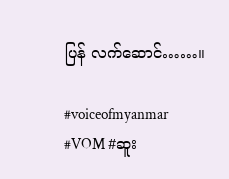ပြန် လက်ဆောင်……။

#voiceofmyanmar #VOM #ဆူး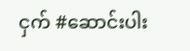ငှက် #ဆောင်းပါး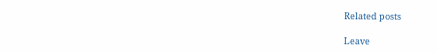Related posts

Leave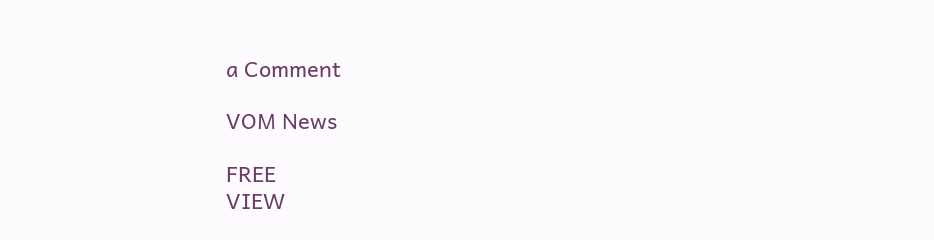a Comment

VOM News

FREE
VIEW